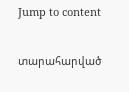Jump to content

տարահարված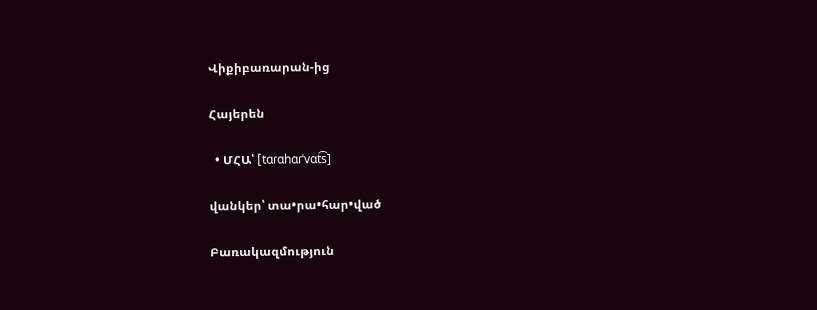Վիքիբառարան-ից

Հայերեն

  • ՄՀԱ՝ [tɑɾɑhɑɾˈvɑt͡s]

վանկեր՝ տա•րա•հար•ված

Բառակազմություն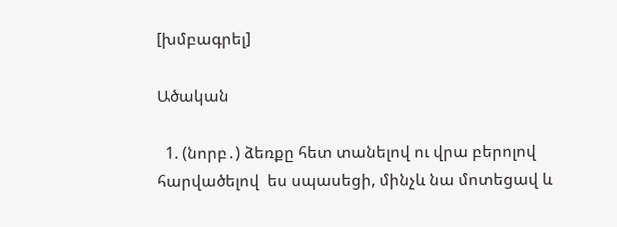[խմբագրել]

Ածական

  1. (նորբ․) ձեռքը հետ տանելով ու վրա բերոլով հարվածելով  ես սպասեցի, մինչև նա մոտեցավ և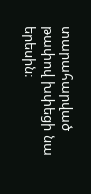տարահարված թափով խփեցի նա երեսին։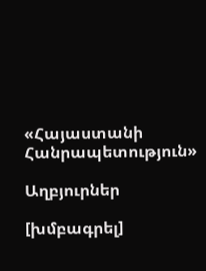«Հայաստանի Հանրապետություն»

Աղբյուրներ

[խմբագրել]